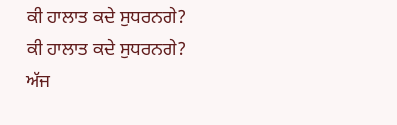ਕੀ ਹਾਲਾਤ ਕਦੇ ਸੁਧਰਨਗੇ?
ਕੀ ਹਾਲਾਤ ਕਦੇ ਸੁਧਰਨਗੇ?
ਅੱਜ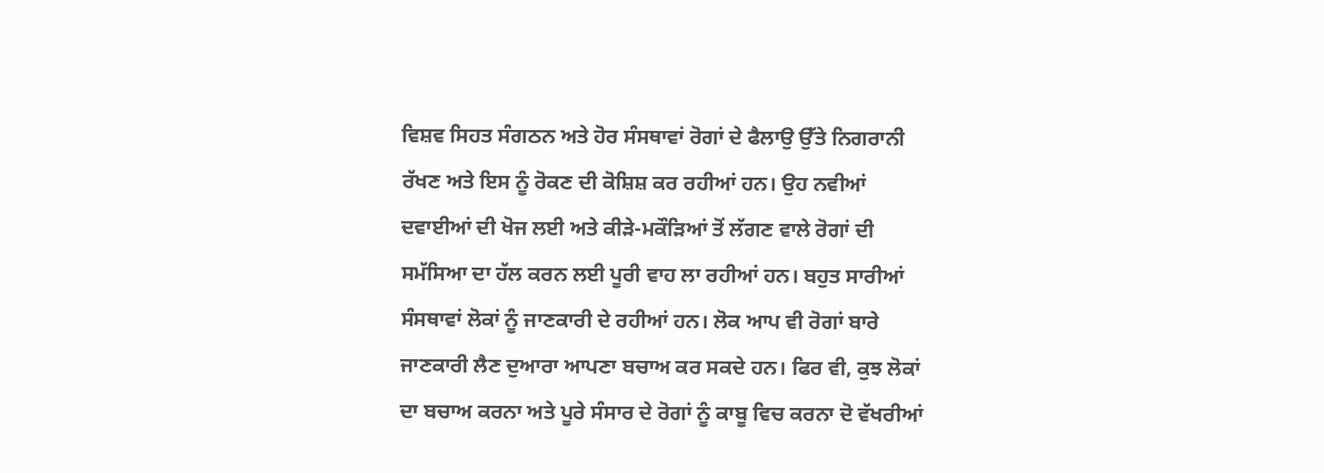ਵਿਸ਼ਵ ਸਿਹਤ ਸੰਗਠਨ ਅਤੇ ਹੋਰ ਸੰਸਥਾਵਾਂ ਰੋਗਾਂ ਦੇ ਫੈਲਾਉ ਉੱਤੇ ਨਿਗਰਾਨੀ ਰੱਖਣ ਅਤੇ ਇਸ ਨੂੰ ਰੋਕਣ ਦੀ ਕੋਸ਼ਿਸ਼ ਕਰ ਰਹੀਆਂ ਹਨ। ਉਹ ਨਵੀਆਂ ਦਵਾਈਆਂ ਦੀ ਖੋਜ ਲਈ ਅਤੇ ਕੀੜੇ-ਮਕੌੜਿਆਂ ਤੋਂ ਲੱਗਣ ਵਾਲੇ ਰੋਗਾਂ ਦੀ ਸਮੱਸਿਆ ਦਾ ਹੱਲ ਕਰਨ ਲਈ ਪੂਰੀ ਵਾਹ ਲਾ ਰਹੀਆਂ ਹਨ। ਬਹੁਤ ਸਾਰੀਆਂ ਸੰਸਥਾਵਾਂ ਲੋਕਾਂ ਨੂੰ ਜਾਣਕਾਰੀ ਦੇ ਰਹੀਆਂ ਹਨ। ਲੋਕ ਆਪ ਵੀ ਰੋਗਾਂ ਬਾਰੇ ਜਾਣਕਾਰੀ ਲੈਣ ਦੁਆਰਾ ਆਪਣਾ ਬਚਾਅ ਕਰ ਸਕਦੇ ਹਨ। ਫਿਰ ਵੀ, ਕੁਝ ਲੋਕਾਂ ਦਾ ਬਚਾਅ ਕਰਨਾ ਅਤੇ ਪੂਰੇ ਸੰਸਾਰ ਦੇ ਰੋਗਾਂ ਨੂੰ ਕਾਬੂ ਵਿਚ ਕਰਨਾ ਦੋ ਵੱਖਰੀਆਂ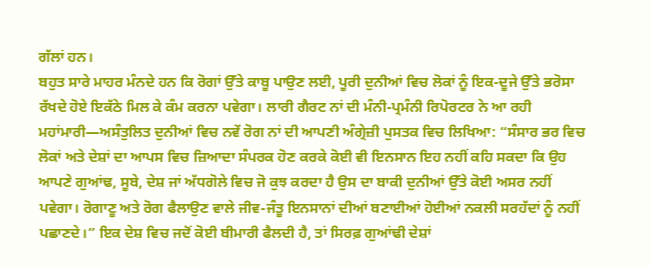ਗੱਲਾਂ ਹਨ।
ਬਹੁਤ ਸਾਰੇ ਮਾਹਰ ਮੰਨਦੇ ਹਨ ਕਿ ਰੋਗਾਂ ਉੱਤੇ ਕਾਬੂ ਪਾਉਣ ਲਈ, ਪੂਰੀ ਦੁਨੀਆਂ ਵਿਚ ਲੋਕਾਂ ਨੂੰ ਇਕ-ਦੂਜੇ ਉੱਤੇ ਭਰੋਸਾ ਰੱਖਦੇ ਹੋਏ ਇਕੱਠੇ ਮਿਲ ਕੇ ਕੰਮ ਕਰਨਾ ਪਵੇਗਾ। ਲਾਰੀ ਗੈਰਟ ਨਾਂ ਦੀ ਮੰਨੀ-ਪ੍ਰਮੰਨੀ ਰਿਪੋਰਟਰ ਨੇ ਆ ਰਹੀ ਮਹਾਂਮਾਰੀ—ਅਸੰਤੁਲਿਤ ਦੁਨੀਆਂ ਵਿਚ ਨਵੇਂ ਰੋਗ ਨਾਂ ਦੀ ਆਪਣੀ ਅੰਗ੍ਰੇਜ਼ੀ ਪੁਸਤਕ ਵਿਚ ਲਿਖਿਆ: “ਸੰਸਾਰ ਭਰ ਵਿਚ ਲੋਕਾਂ ਅਤੇ ਦੇਸ਼ਾਂ ਦਾ ਆਪਸ ਵਿਚ ਜ਼ਿਆਦਾ ਸੰਪਰਕ ਹੋਣ ਕਰਕੇ ਕੋਈ ਵੀ ਇਨਸਾਨ ਇਹ ਨਹੀਂ ਕਹਿ ਸਕਦਾ ਕਿ ਉਹ ਆਪਣੇ ਗੁਆਂਢ, ਸੂਬੇ, ਦੇਸ਼ ਜਾਂ ਅੱਧਗੋਲੇ ਵਿਚ ਜੋ ਕੁਝ ਕਰਦਾ ਹੈ ਉਸ ਦਾ ਬਾਕੀ ਦੁਨੀਆਂ ਉੱਤੇ ਕੋਈ ਅਸਰ ਨਹੀਂ ਪਵੇਗਾ। ਰੋਗਾਣੂ ਅਤੇ ਰੋਗ ਫੈਲਾਉਣ ਵਾਲੇ ਜੀਵ-ਜੰਤੂ ਇਨਸਾਨਾਂ ਦੀਆਂ ਬਣਾਈਆਂ ਹੋਈਆਂ ਨਕਲੀ ਸਰਹੱਦਾਂ ਨੂੰ ਨਹੀਂ ਪਛਾਣਦੇ।” ਇਕ ਦੇਸ਼ ਵਿਚ ਜਦੋਂ ਕੋਈ ਬੀਮਾਰੀ ਫੈਲਦੀ ਹੈ, ਤਾਂ ਸਿਰਫ਼ ਗੁਆਂਢੀ ਦੇਸ਼ਾਂ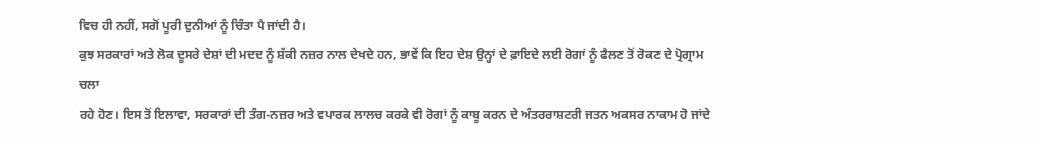ਵਿਚ ਹੀ ਨਹੀਂ, ਸਗੋਂ ਪੂਰੀ ਦੁਨੀਆਂ ਨੂੰ ਚਿੰਤਾ ਪੈ ਜਾਂਦੀ ਹੈ।
ਕੁਝ ਸਰਕਾਰਾਂ ਅਤੇ ਲੋਕ ਦੂਸਰੇ ਦੇਸ਼ਾਂ ਦੀ ਮਦਦ ਨੂੰ ਸ਼ੱਕੀ ਨਜ਼ਰ ਨਾਲ ਦੇਖਦੇ ਹਨ, ਭਾਵੇਂ ਕਿ ਇਹ ਦੇਸ਼ ਉਨ੍ਹਾਂ ਦੇ ਫ਼ਾਇਦੇ ਲਈ ਰੋਗਾਂ ਨੂੰ ਫੈਲਣ ਤੋਂ ਰੋਕਣ ਦੇ ਪ੍ਰੋਗ੍ਰਾਮ ਚਲਾ
ਰਹੇ ਹੋਣ। ਇਸ ਤੋਂ ਇਲਾਵਾ, ਸਰਕਾਰਾਂ ਦੀ ਤੰਗ-ਨਜ਼ਰ ਅਤੇ ਵਪਾਰਕ ਲਾਲਚ ਕਰਕੇ ਵੀ ਰੋਗਾਂ ਨੂੰ ਕਾਬੂ ਕਰਨ ਦੇ ਅੰਤਰਰਾਸ਼ਟਰੀ ਜਤਨ ਅਕਸਰ ਨਾਕਾਮ ਹੋ ਜਾਂਦੇ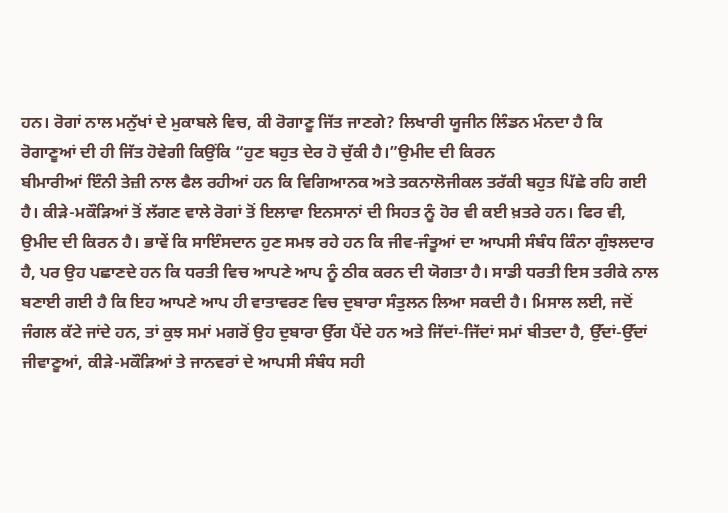ਹਨ। ਰੋਗਾਂ ਨਾਲ ਮਨੁੱਖਾਂ ਦੇ ਮੁਕਾਬਲੇ ਵਿਚ, ਕੀ ਰੋਗਾਣੂ ਜਿੱਤ ਜਾਣਗੇ? ਲਿਖਾਰੀ ਯੂਜੀਨ ਲਿੰਡਨ ਮੰਨਦਾ ਹੈ ਕਿ ਰੋਗਾਣੂਆਂ ਦੀ ਹੀ ਜਿੱਤ ਹੋਵੇਗੀ ਕਿਉਂਕਿ “ਹੁਣ ਬਹੁਤ ਦੇਰ ਹੋ ਚੁੱਕੀ ਹੈ।”ਉਮੀਦ ਦੀ ਕਿਰਨ
ਬੀਮਾਰੀਆਂ ਇੰਨੀ ਤੇਜ਼ੀ ਨਾਲ ਫੈਲ ਰਹੀਆਂ ਹਨ ਕਿ ਵਿਗਿਆਨਕ ਅਤੇ ਤਕਨਾਲੋਜੀਕਲ ਤਰੱਕੀ ਬਹੁਤ ਪਿੱਛੇ ਰਹਿ ਗਈ ਹੈ। ਕੀੜੇ-ਮਕੌੜਿਆਂ ਤੋਂ ਲੱਗਣ ਵਾਲੇ ਰੋਗਾਂ ਤੋਂ ਇਲਾਵਾ ਇਨਸਾਨਾਂ ਦੀ ਸਿਹਤ ਨੂੰ ਹੋਰ ਵੀ ਕਈ ਖ਼ਤਰੇ ਹਨ। ਫਿਰ ਵੀ, ਉਮੀਦ ਦੀ ਕਿਰਨ ਹੈ। ਭਾਵੇਂ ਕਿ ਸਾਇੰਸਦਾਨ ਹੁਣ ਸਮਝ ਰਹੇ ਹਨ ਕਿ ਜੀਵ-ਜੰਤੂਆਂ ਦਾ ਆਪਸੀ ਸੰਬੰਧ ਕਿੰਨਾ ਗੁੰਝਲਦਾਰ ਹੈ, ਪਰ ਉਹ ਪਛਾਣਦੇ ਹਨ ਕਿ ਧਰਤੀ ਵਿਚ ਆਪਣੇ ਆਪ ਨੂੰ ਠੀਕ ਕਰਨ ਦੀ ਯੋਗਤਾ ਹੈ। ਸਾਡੀ ਧਰਤੀ ਇਸ ਤਰੀਕੇ ਨਾਲ ਬਣਾਈ ਗਈ ਹੈ ਕਿ ਇਹ ਆਪਣੇ ਆਪ ਹੀ ਵਾਤਾਵਰਣ ਵਿਚ ਦੁਬਾਰਾ ਸੰਤੁਲਨ ਲਿਆ ਸਕਦੀ ਹੈ। ਮਿਸਾਲ ਲਈ, ਜਦੋਂ ਜੰਗਲ ਕੱਟੇ ਜਾਂਦੇ ਹਨ, ਤਾਂ ਕੁਝ ਸਮਾਂ ਮਗਰੋਂ ਉਹ ਦੁਬਾਰਾ ਉੱਗ ਪੈਂਦੇ ਹਨ ਅਤੇ ਜਿੱਦਾਂ-ਜਿੱਦਾਂ ਸਮਾਂ ਬੀਤਦਾ ਹੈ, ਉੱਦਾਂ-ਉੱਦਾਂ ਜੀਵਾਣੂਆਂ, ਕੀੜੇ-ਮਕੌੜਿਆਂ ਤੇ ਜਾਨਵਰਾਂ ਦੇ ਆਪਸੀ ਸੰਬੰਧ ਸਹੀ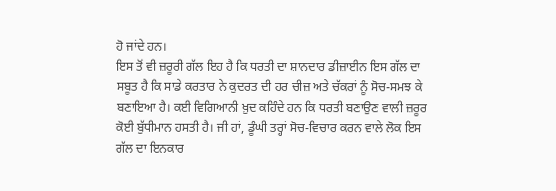ਹੋ ਜਾਂਦੇ ਹਨ।
ਇਸ ਤੋਂ ਵੀ ਜ਼ਰੂਰੀ ਗੱਲ ਇਹ ਹੈ ਕਿ ਧਰਤੀ ਦਾ ਸ਼ਾਨਦਾਰ ਡੀਜ਼ਾਈਨ ਇਸ ਗੱਲ ਦਾ ਸਬੂਤ ਹੈ ਕਿ ਸਾਡੇ ਕਰਤਾਰ ਨੇ ਕੁਦਰਤ ਦੀ ਹਰ ਚੀਜ਼ ਅਤੇ ਚੱਕਰਾਂ ਨੂੰ ਸੋਚ-ਸਮਝ ਕੇ ਬਣਾਇਆ ਹੈ। ਕਈ ਵਿਗਿਆਨੀ ਖ਼ੁਦ ਕਹਿੰਦੇ ਹਨ ਕਿ ਧਰਤੀ ਬਣਾਉਣ ਵਾਲੀ ਜ਼ਰੂਰ ਕੋਈ ਬੁੱਧੀਮਾਨ ਹਸਤੀ ਹੈ। ਜੀ ਹਾਂ, ਡੂੰਘੀ ਤਰ੍ਹਾਂ ਸੋਚ-ਵਿਚਾਰ ਕਰਨ ਵਾਲੇ ਲੋਕ ਇਸ ਗੱਲ ਦਾ ਇਨਕਾਰ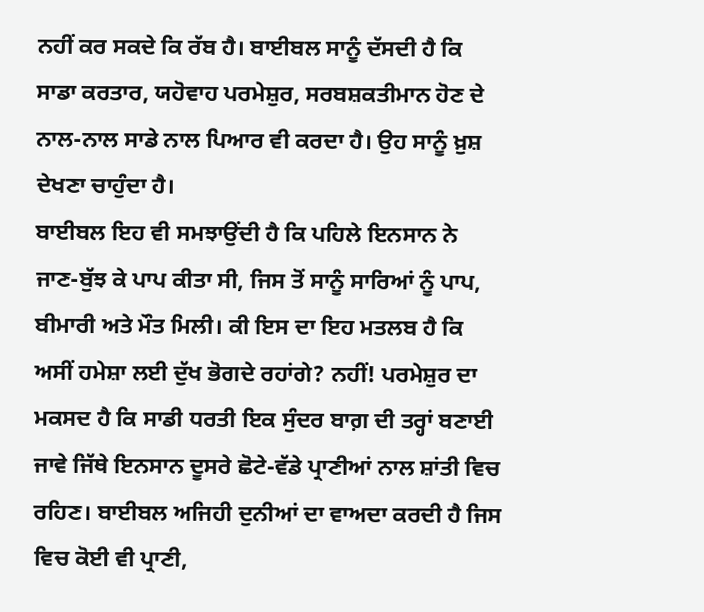ਨਹੀਂ ਕਰ ਸਕਦੇ ਕਿ ਰੱਬ ਹੈ। ਬਾਈਬਲ ਸਾਨੂੰ ਦੱਸਦੀ ਹੈ ਕਿ ਸਾਡਾ ਕਰਤਾਰ, ਯਹੋਵਾਹ ਪਰਮੇਸ਼ੁਰ, ਸਰਬਸ਼ਕਤੀਮਾਨ ਹੋਣ ਦੇ ਨਾਲ-ਨਾਲ ਸਾਡੇ ਨਾਲ ਪਿਆਰ ਵੀ ਕਰਦਾ ਹੈ। ਉਹ ਸਾਨੂੰ ਖ਼ੁਸ਼ ਦੇਖਣਾ ਚਾਹੁੰਦਾ ਹੈ।
ਬਾਈਬਲ ਇਹ ਵੀ ਸਮਝਾਉਂਦੀ ਹੈ ਕਿ ਪਹਿਲੇ ਇਨਸਾਨ ਨੇ ਜਾਣ-ਬੁੱਝ ਕੇ ਪਾਪ ਕੀਤਾ ਸੀ, ਜਿਸ ਤੋਂ ਸਾਨੂੰ ਸਾਰਿਆਂ ਨੂੰ ਪਾਪ, ਬੀਮਾਰੀ ਅਤੇ ਮੌਤ ਮਿਲੀ। ਕੀ ਇਸ ਦਾ ਇਹ ਮਤਲਬ ਹੈ ਕਿ ਅਸੀਂ ਹਮੇਸ਼ਾ ਲਈ ਦੁੱਖ ਭੋਗਦੇ ਰਹਾਂਗੇ? ਨਹੀਂ! ਪਰਮੇਸ਼ੁਰ ਦਾ ਮਕਸਦ ਹੈ ਕਿ ਸਾਡੀ ਧਰਤੀ ਇਕ ਸੁੰਦਰ ਬਾਗ਼ ਦੀ ਤਰ੍ਹਾਂ ਬਣਾਈ ਜਾਵੇ ਜਿੱਥੇ ਇਨਸਾਨ ਦੂਸਰੇ ਛੋਟੇ-ਵੱਡੇ ਪ੍ਰਾਣੀਆਂ ਨਾਲ ਸ਼ਾਂਤੀ ਵਿਚ ਰਹਿਣ। ਬਾਈਬਲ ਅਜਿਹੀ ਦੁਨੀਆਂ ਦਾ ਵਾਅਦਾ ਕਰਦੀ ਹੈ ਜਿਸ ਵਿਚ ਕੋਈ ਵੀ ਪ੍ਰਾਣੀ,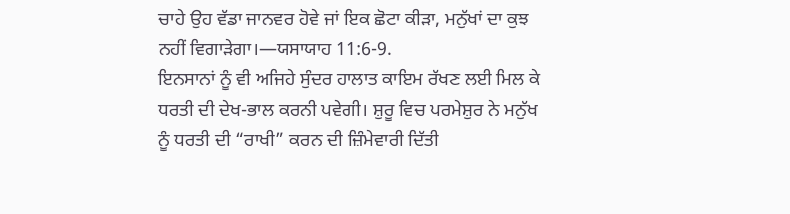ਚਾਹੇ ਉਹ ਵੱਡਾ ਜਾਨਵਰ ਹੋਵੇ ਜਾਂ ਇਕ ਛੋਟਾ ਕੀੜਾ, ਮਨੁੱਖਾਂ ਦਾ ਕੁਝ ਨਹੀਂ ਵਿਗਾੜੇਗਾ।—ਯਸਾਯਾਹ 11:6-9.
ਇਨਸਾਨਾਂ ਨੂੰ ਵੀ ਅਜਿਹੇ ਸੁੰਦਰ ਹਾਲਾਤ ਕਾਇਮ ਰੱਖਣ ਲਈ ਮਿਲ ਕੇ ਧਰਤੀ ਦੀ ਦੇਖ-ਭਾਲ ਕਰਨੀ ਪਵੇਗੀ। ਸ਼ੁਰੂ ਵਿਚ ਪਰਮੇਸ਼ੁਰ ਨੇ ਮਨੁੱਖ ਨੂੰ ਧਰਤੀ ਦੀ “ਰਾਖੀ” ਕਰਨ ਦੀ ਜ਼ਿੰਮੇਵਾਰੀ ਦਿੱਤੀ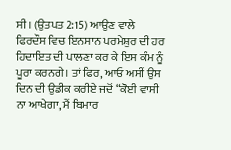ਸੀ। (ਉਤਪਤ 2:15) ਆਉਣ ਵਾਲੇ ਫਿਰਦੌਸ ਵਿਚ ਇਨਸਾਨ ਪਰਮੇਸ਼ੁਰ ਦੀ ਹਰ ਹਿਦਾਇਤ ਦੀ ਪਾਲਣਾ ਕਰ ਕੇ ਇਸ ਕੰਮ ਨੂੰ ਪੂਰਾ ਕਰਨਗੇ। ਤਾਂ ਫਿਰ, ਆਓ ਅਸੀਂ ਉਸ ਦਿਨ ਦੀ ਉਡੀਕ ਕਰੀਏ ਜਦੋਂ “ਕੋਈ ਵਾਸੀ ਨਾ ਆਖੇਗਾ, ਮੈਂ ਬਿਮਾਰ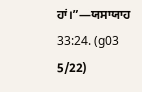ਹਾਂ।”—ਯਸਾਯਾਹ 33:24. (g03 5/22)